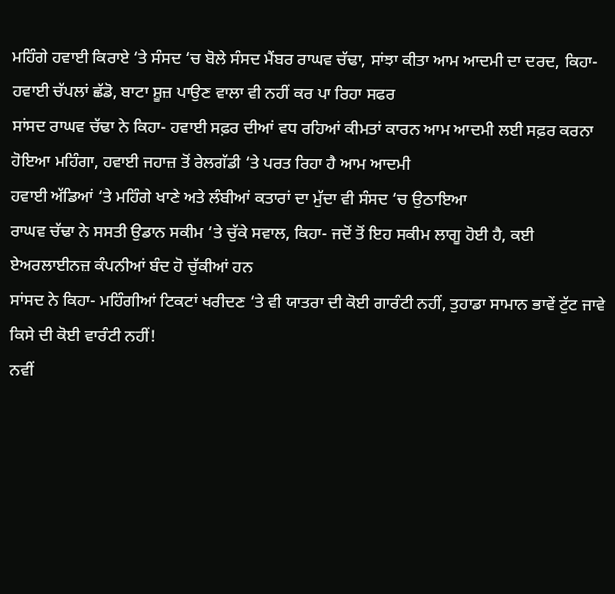ਮਹਿੰਗੇ ਹਵਾਈ ਕਿਰਾਏ ‘ਤੇ ਸੰਸਦ ‘ਚ ਬੋਲੇ ਸੰਸਦ ਮੈਂਬਰ ਰਾਘਵ ਚੱਢਾ, ਸਾਂਝਾ ਕੀਤਾ ਆਮ ਆਦਮੀ ਦਾ ਦਰਦ, ਕਿਹਾ-ਹਵਾਈ ਚੱਪਲਾਂ ਛੱਡੋ, ਬਾਟਾ ਸ਼ੂਜ਼ ਪਾਉਣ ਵਾਲਾ ਵੀ ਨਹੀਂ ਕਰ ਪਾ ਰਿਹਾ ਸਫਰ
ਸਾਂਸਦ ਰਾਘਵ ਚੱਢਾ ਨੇ ਕਿਹਾ- ਹਵਾਈ ਸਫ਼ਰ ਦੀਆਂ ਵਧ ਰਹਿਆਂ ਕੀਮਤਾਂ ਕਾਰਨ ਆਮ ਆਦਮੀ ਲਈ ਸਫ਼ਰ ਕਰਨਾ ਹੋਇਆ ਮਹਿੰਗਾ, ਹਵਾਈ ਜਹਾਜ਼ ਤੋਂ ਰੇਲਗੱਡੀ ‘ਤੇ ਪਰਤ ਰਿਹਾ ਹੈ ਆਮ ਆਦਮੀ
ਹਵਾਈ ਅੱਡਿਆਂ ‘ਤੇ ਮਹਿੰਗੇ ਖਾਣੇ ਅਤੇ ਲੰਬੀਆਂ ਕਤਾਰਾਂ ਦਾ ਮੁੱਦਾ ਵੀ ਸੰਸਦ ‘ਚ ਉਠਾਇਆ
ਰਾਘਵ ਚੱਢਾ ਨੇ ਸਸਤੀ ਉਡਾਨ ਸਕੀਮ ‘ਤੇ ਚੁੱਕੇ ਸਵਾਲ, ਕਿਹਾ- ਜਦੋਂ ਤੋਂ ਇਹ ਸਕੀਮ ਲਾਗੂ ਹੋਈ ਹੈ, ਕਈ ਏਅਰਲਾਈਨਜ਼ ਕੰਪਨੀਆਂ ਬੰਦ ਹੋ ਚੁੱਕੀਆਂ ਹਨ
ਸਾਂਸਦ ਨੇ ਕਿਹਾ- ਮਹਿੰਗੀਆਂ ਟਿਕਟਾਂ ਖਰੀਦਣ ‘ਤੇ ਵੀ ਯਾਤਰਾ ਦੀ ਕੋਈ ਗਾਰੰਟੀ ਨਹੀਂ, ਤੁਹਾਡਾ ਸਾਮਾਨ ਭਾਵੇਂ ਟੁੱਟ ਜਾਵੇ ਕਿਸੇ ਦੀ ਕੋਈ ਵਾਰੰਟੀ ਨਹੀਂ!
ਨਵੀਂ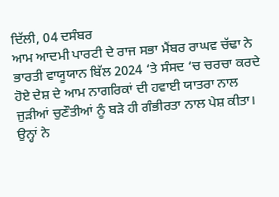ਦਿੱਲੀ, 04 ਦਸੰਬਰ
ਆਮ ਆਦਮੀ ਪਾਰਟੀ ਦੇ ਰਾਜ ਸਭਾ ਮੈਂਬਰ ਰਾਘਵ ਚੱਢਾ ਨੇ ਭਾਰਤੀ ਵਾਯੂਯਾਨ ਬਿੱਲ 2024 ‘ਤੇ ਸੰਸਦ ‘ਚ ਚਰਚਾ ਕਰਦੇ ਹੋਏ ਦੇਸ਼ ਦੇ ਆਮ ਨਾਗਰਿਕਾਂ ਦੀ ਹਵਾਈ ਯਾਤਰਾ ਨਾਲ ਜੁੜੀਆਂ ਚੁਣੌਤੀਆਂ ਨੂੰ ਬੜੇ ਹੀ ਗੰਭੀਰਤਾ ਨਾਲ ਪੇਸ਼ ਕੀਤਾ। ਉਨ੍ਹਾਂ ਨੇ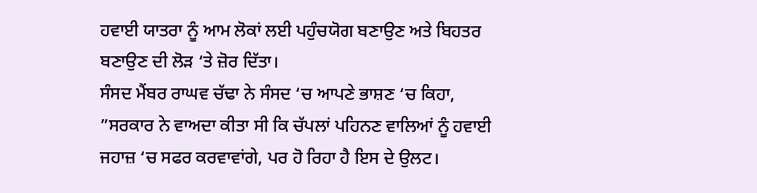ਹਵਾਈ ਯਾਤਰਾ ਨੂੰ ਆਮ ਲੋਕਾਂ ਲਈ ਪਹੁੰਚਯੋਗ ਬਣਾਉਣ ਅਤੇ ਬਿਹਤਰ ਬਣਾਉਣ ਦੀ ਲੋੜ ‘ਤੇ ਜ਼ੋਰ ਦਿੱਤਾ।
ਸੰਸਦ ਮੈਂਬਰ ਰਾਘਵ ਚੱਢਾ ਨੇ ਸੰਸਦ ‘ਚ ਆਪਣੇ ਭਾਸ਼ਣ ‘ਚ ਕਿਹਾ, ”ਸਰਕਾਰ ਨੇ ਵਾਅਦਾ ਕੀਤਾ ਸੀ ਕਿ ਚੱਪਲਾਂ ਪਹਿਨਣ ਵਾਲਿਆਂ ਨੂੰ ਹਵਾਈ ਜਹਾਜ਼ ‘ਚ ਸਫਰ ਕਰਵਾਵਾਂਗੇ, ਪਰ ਹੋ ਰਿਹਾ ਹੈ ਇਸ ਦੇ ਉਲਟ।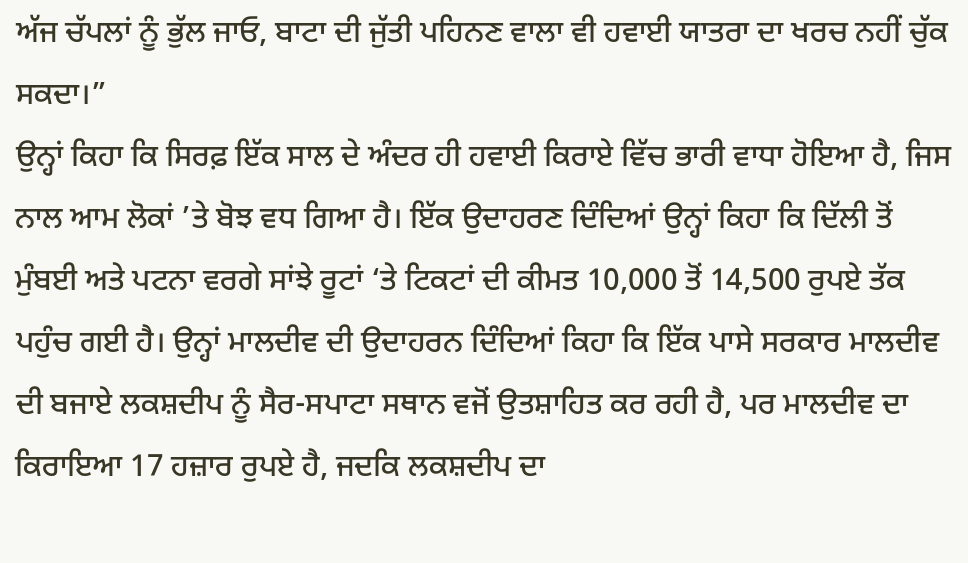ਅੱਜ ਚੱਪਲਾਂ ਨੂੰ ਭੁੱਲ ਜਾਓ, ਬਾਟਾ ਦੀ ਜੁੱਤੀ ਪਹਿਨਣ ਵਾਲਾ ਵੀ ਹਵਾਈ ਯਾਤਰਾ ਦਾ ਖਰਚ ਨਹੀਂ ਚੁੱਕ ਸਕਦਾ।”
ਉਨ੍ਹਾਂ ਕਿਹਾ ਕਿ ਸਿਰਫ਼ ਇੱਕ ਸਾਲ ਦੇ ਅੰਦਰ ਹੀ ਹਵਾਈ ਕਿਰਾਏ ਵਿੱਚ ਭਾਰੀ ਵਾਧਾ ਹੋਇਆ ਹੈ, ਜਿਸ ਨਾਲ ਆਮ ਲੋਕਾਂ ’ਤੇ ਬੋਝ ਵਧ ਗਿਆ ਹੈ। ਇੱਕ ਉਦਾਹਰਣ ਦਿੰਦਿਆਂ ਉਨ੍ਹਾਂ ਕਿਹਾ ਕਿ ਦਿੱਲੀ ਤੋਂ ਮੁੰਬਈ ਅਤੇ ਪਟਨਾ ਵਰਗੇ ਸਾਂਝੇ ਰੂਟਾਂ ‘ਤੇ ਟਿਕਟਾਂ ਦੀ ਕੀਮਤ 10,000 ਤੋਂ 14,500 ਰੁਪਏ ਤੱਕ ਪਹੁੰਚ ਗਈ ਹੈ। ਉਨ੍ਹਾਂ ਮਾਲਦੀਵ ਦੀ ਉਦਾਹਰਨ ਦਿੰਦਿਆਂ ਕਿਹਾ ਕਿ ਇੱਕ ਪਾਸੇ ਸਰਕਾਰ ਮਾਲਦੀਵ ਦੀ ਬਜਾਏ ਲਕਸ਼ਦੀਪ ਨੂੰ ਸੈਰ-ਸਪਾਟਾ ਸਥਾਨ ਵਜੋਂ ਉਤਸ਼ਾਹਿਤ ਕਰ ਰਹੀ ਹੈ, ਪਰ ਮਾਲਦੀਵ ਦਾ ਕਿਰਾਇਆ 17 ਹਜ਼ਾਰ ਰੁਪਏ ਹੈ, ਜਦਕਿ ਲਕਸ਼ਦੀਪ ਦਾ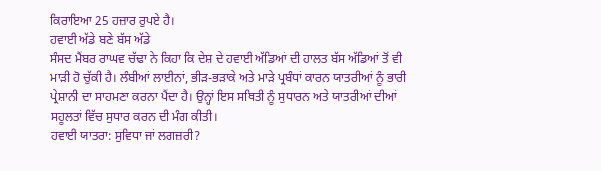ਕਿਰਾਇਆ 25 ਹਜ਼ਾਰ ਰੁਪਏ ਹੈ।
ਹਵਾਈ ਅੱਡੇ ਬਣੇ ਬੱਸ ਅੱਡੇ
ਸੰਸਦ ਮੈਂਬਰ ਰਾਘਵ ਚੱਢਾ ਨੇ ਕਿਹਾ ਕਿ ਦੇਸ਼ ਦੇ ਹਵਾਈ ਅੱਡਿਆਂ ਦੀ ਹਾਲਤ ਬੱਸ ਅੱਡਿਆਂ ਤੋਂ ਵੀ ਮਾੜੀ ਹੋ ਚੁੱਕੀ ਹੈ। ਲੰਬੀਆਂ ਲਾਈਨਾਂ, ਭੀੜ-ਭੜਾਕੇ ਅਤੇ ਮਾੜੇ ਪ੍ਰਬੰਧਾਂ ਕਾਰਨ ਯਾਤਰੀਆਂ ਨੂੰ ਭਾਰੀ ਪ੍ਰੇਸ਼ਾਨੀ ਦਾ ਸਾਹਮਣਾ ਕਰਨਾ ਪੈਂਦਾ ਹੈ। ਉਨ੍ਹਾਂ ਇਸ ਸਥਿਤੀ ਨੂੰ ਸੁਧਾਰਨ ਅਤੇ ਯਾਤਰੀਆਂ ਦੀਆਂ ਸਹੂਲਤਾਂ ਵਿੱਚ ਸੁਧਾਰ ਕਰਨ ਦੀ ਮੰਗ ਕੀਤੀ।
ਹਵਾਈ ਯਾਤਰਾ: ਸੁਵਿਧਾ ਜਾਂ ਲਗਜ਼ਰੀ?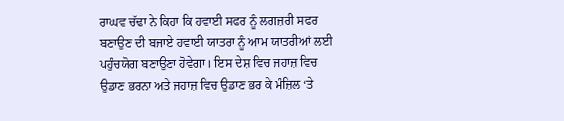ਰਾਘਵ ਚੱਢਾ ਨੇ ਕਿਹਾ ਕਿ ਹਵਾਈ ਸਫਰ ਨੂੰ ਲਗਜ਼ਰੀ ਸਫਰ ਬਣਾਉਣ ਦੀ ਬਜਾਏ ਹਵਾਈ ਯਾਤਰਾ ਨੂੰ ਆਮ ਯਾਤਰੀਆਂ ਲਈ ਪਹੁੰਚਯੋਗ ਬਣਾਉਣਾ ਹੋਵੇਗਾ। ਇਸ ਦੇਸ਼ ਵਿਚ ਜਹਾਜ਼ ਵਿਚ ਉਡਾਣ ਭਰਨਾ ਅਤੇ ਜਹਾਜ਼ ਵਿਚ ਉਡਾਣ ਭਰ ਕੇ ਮੰਜ਼ਿਲ ‘ਤੇ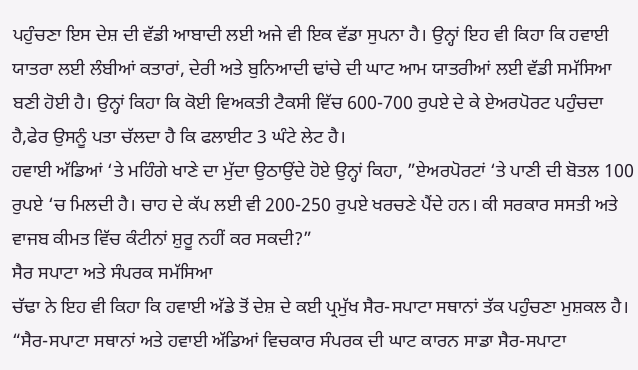ਪਹੁੰਚਣਾ ਇਸ ਦੇਸ਼ ਦੀ ਵੱਡੀ ਆਬਾਦੀ ਲਈ ਅਜੇ ਵੀ ਇਕ ਵੱਡਾ ਸੁਪਨਾ ਹੈ। ਉਨ੍ਹਾਂ ਇਹ ਵੀ ਕਿਹਾ ਕਿ ਹਵਾਈ ਯਾਤਰਾ ਲਈ ਲੰਬੀਆਂ ਕਤਾਰਾਂ, ਦੇਰੀ ਅਤੇ ਬੁਨਿਆਦੀ ਢਾਂਚੇ ਦੀ ਘਾਟ ਆਮ ਯਾਤਰੀਆਂ ਲਈ ਵੱਡੀ ਸਮੱਸਿਆ ਬਣੀ ਹੋਈ ਹੈ। ਉਨ੍ਹਾਂ ਕਿਹਾ ਕਿ ਕੋਈ ਵਿਅਕਤੀ ਟੈਕਸੀ ਵਿੱਚ 600-700 ਰੁਪਏ ਦੇ ਕੇ ਏਅਰਪੋਰਟ ਪਹੁੰਚਦਾ ਹੈ,ਫੇਰ ਉਸਨੂੰ ਪਤਾ ਚੱਲਦਾ ਹੈ ਕਿ ਫਲਾਈਟ 3 ਘੰਟੇ ਲੇਟ ਹੈ।
ਹਵਾਈ ਅੱਡਿਆਂ ‘ਤੇ ਮਹਿੰਗੇ ਖਾਣੇ ਦਾ ਮੁੱਦਾ ਉਠਾਉਂਦੇ ਹੋਏ ਉਨ੍ਹਾਂ ਕਿਹਾ, ”ਏਅਰਪੋਰਟਾਂ ‘ਤੇ ਪਾਣੀ ਦੀ ਬੋਤਲ 100 ਰੁਪਏ ‘ਚ ਮਿਲਦੀ ਹੈ। ਚਾਹ ਦੇ ਕੱਪ ਲਈ ਵੀ 200-250 ਰੁਪਏ ਖਰਚਣੇ ਪੈਂਦੇ ਹਨ। ਕੀ ਸਰਕਾਰ ਸਸਤੀ ਅਤੇ ਵਾਜਬ ਕੀਮਤ ਵਿੱਚ ਕੰਟੀਨਾਂ ਸ਼ੁਰੂ ਨਹੀਂ ਕਰ ਸਕਦੀ?”
ਸੈਰ ਸਪਾਟਾ ਅਤੇ ਸੰਪਰਕ ਸਮੱਸਿਆ
ਚੱਢਾ ਨੇ ਇਹ ਵੀ ਕਿਹਾ ਕਿ ਹਵਾਈ ਅੱਡੇ ਤੋਂ ਦੇਸ਼ ਦੇ ਕਈ ਪ੍ਰਮੁੱਖ ਸੈਰ-ਸਪਾਟਾ ਸਥਾਨਾਂ ਤੱਕ ਪਹੁੰਚਣਾ ਮੁਸ਼ਕਲ ਹੈ। “ਸੈਰ-ਸਪਾਟਾ ਸਥਾਨਾਂ ਅਤੇ ਹਵਾਈ ਅੱਡਿਆਂ ਵਿਚਕਾਰ ਸੰਪਰਕ ਦੀ ਘਾਟ ਕਾਰਨ ਸਾਡਾ ਸੈਰ-ਸਪਾਟਾ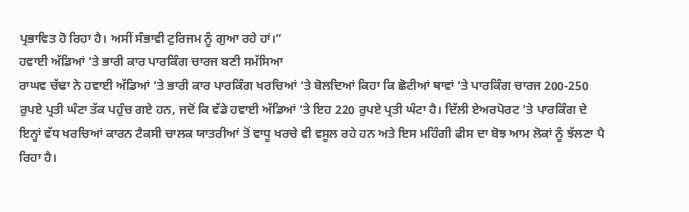ਪ੍ਰਭਾਵਿਤ ਹੋ ਰਿਹਾ ਹੈ। ਅਸੀਂ ਸੰਭਾਵੀ ਟੁਰਿਜਮ ਨੂੰ ਗੁਆ ਰਹੇ ਹਾਂ।”
ਹਵਾਈ ਅੱਡਿਆਂ ‘ਤੇ ਭਾਰੀ ਕਾਰ ਪਾਰਕਿੰਗ ਚਾਰਜ ਬਣੀ ਸਮੱਸਿਆ
ਰਾਘਵ ਚੱਢਾ ਨੇ ਹਵਾਈ ਅੱਡਿਆਂ ‘ਤੇ ਭਾਰੀ ਕਾਰ ਪਾਰਕਿੰਗ ਖਰਚਿਆਂ ‘ਤੇ ਬੋਲਦਿਆਂ ਕਿਹਾ ਕਿ ਛੋਟੀਆਂ ਥਾਵਾਂ ‘ਤੇ ਪਾਰਕਿੰਗ ਚਾਰਜ 200-250 ਰੁਪਏ ਪ੍ਰਤੀ ਘੰਟਾ ਤੱਕ ਪਹੁੰਚ ਗਏ ਹਨ, ਜਦੋਂ ਕਿ ਵੱਡੇ ਹਵਾਈ ਅੱਡਿਆਂ ‘ਤੇ ਇਹ 220 ਰੁਪਏ ਪ੍ਰਤੀ ਘੰਟਾ ਹੈ। ਦਿੱਲੀ ਏਅਰਪੋਰਟ ‘ਤੇ ਪਾਰਕਿੰਗ ਦੇ ਇਨ੍ਹਾਂ ਵੱਧ ਖਰਚਿਆਂ ਕਾਰਨ ਟੈਕਸੀ ਚਾਲਕ ਯਾਤਰੀਆਂ ਤੋਂ ਵਾਧੂ ਖਰਚੇ ਵੀ ਵਸੂਲ ਰਹੇ ਹਨ ਅਤੇ ਇਸ ਮਹਿੰਗੀ ਫੀਸ ਦਾ ਬੋਝ ਆਮ ਲੋਕਾਂ ਨੂੰ ਝੱਲਣਾ ਪੈ ਰਿਹਾ ਹੈ।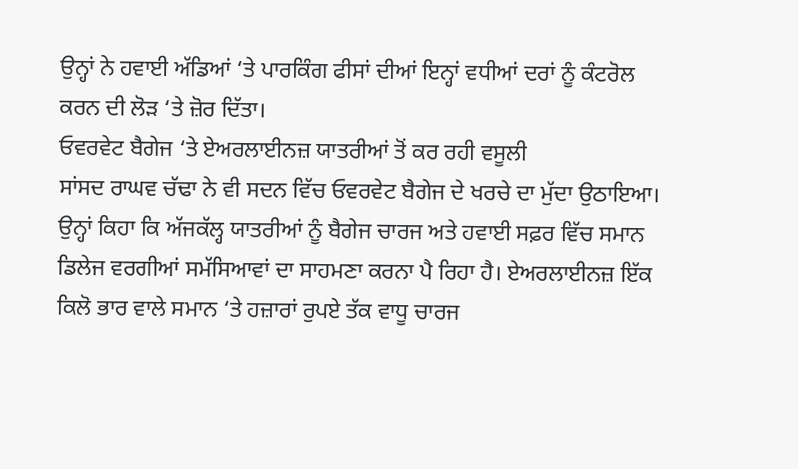ਉਨ੍ਹਾਂ ਨੇ ਹਵਾਈ ਅੱਡਿਆਂ ‘ਤੇ ਪਾਰਕਿੰਗ ਫੀਸਾਂ ਦੀਆਂ ਇਨ੍ਹਾਂ ਵਧੀਆਂ ਦਰਾਂ ਨੂੰ ਕੰਟਰੋਲ ਕਰਨ ਦੀ ਲੋੜ ‘ਤੇ ਜ਼ੋਰ ਦਿੱਤਾ।
ਓਵਰਵੇਟ ਬੈਗੇਜ ‘ਤੇ ਏਅਰਲਾਈਨਜ਼ ਯਾਤਰੀਆਂ ਤੋਂ ਕਰ ਰਹੀ ਵਸੂਲੀ
ਸਾਂਸਦ ਰਾਘਵ ਚੱਢਾ ਨੇ ਵੀ ਸਦਨ ਵਿੱਚ ਓਵਰਵੇਟ ਬੈਗੇਜ ਦੇ ਖਰਚੇ ਦਾ ਮੁੱਦਾ ਉਠਾਇਆ। ਉਨ੍ਹਾਂ ਕਿਹਾ ਕਿ ਅੱਜਕੱਲ੍ਹ ਯਾਤਰੀਆਂ ਨੂੰ ਬੈਗੇਜ ਚਾਰਜ ਅਤੇ ਹਵਾਈ ਸਫ਼ਰ ਵਿੱਚ ਸਮਾਨ ਡਿਲੇਜ ਵਰਗੀਆਂ ਸਮੱਸਿਆਵਾਂ ਦਾ ਸਾਹਮਣਾ ਕਰਨਾ ਪੈ ਰਿਹਾ ਹੈ। ਏਅਰਲਾਈਨਜ਼ ਇੱਕ ਕਿਲੋ ਭਾਰ ਵਾਲੇ ਸਮਾਨ ‘ਤੇ ਹਜ਼ਾਰਾਂ ਰੁਪਏ ਤੱਕ ਵਾਧੂ ਚਾਰਜ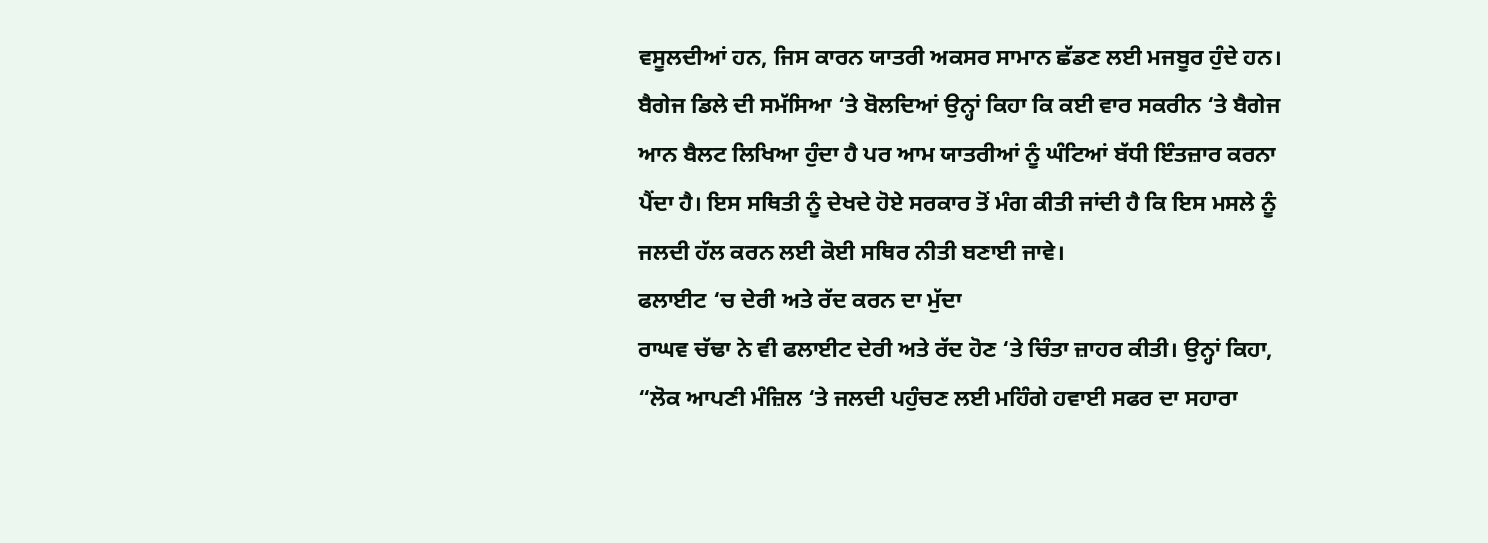ਵਸੂਲਦੀਆਂ ਹਨ, ਜਿਸ ਕਾਰਨ ਯਾਤਰੀ ਅਕਸਰ ਸਾਮਾਨ ਛੱਡਣ ਲਈ ਮਜਬੂਰ ਹੁੰਦੇ ਹਨ। ਬੈਗੇਜ ਡਿਲੇ ਦੀ ਸਮੱਸਿਆ ‘ਤੇ ਬੋਲਦਿਆਂ ਉਨ੍ਹਾਂ ਕਿਹਾ ਕਿ ਕਈ ਵਾਰ ਸਕਰੀਨ ‘ਤੇ ਬੈਗੇਜ ਆਨ ਬੈਲਟ ਲਿਖਿਆ ਹੁੰਦਾ ਹੈ ਪਰ ਆਮ ਯਾਤਰੀਆਂ ਨੂੰ ਘੰਟਿਆਂ ਬੱਧੀ ਇੰਤਜ਼ਾਰ ਕਰਨਾ ਪੈਂਦਾ ਹੈ। ਇਸ ਸਥਿਤੀ ਨੂੰ ਦੇਖਦੇ ਹੋਏ ਸਰਕਾਰ ਤੋਂ ਮੰਗ ਕੀਤੀ ਜਾਂਦੀ ਹੈ ਕਿ ਇਸ ਮਸਲੇ ਨੂੰ ਜਲਦੀ ਹੱਲ ਕਰਨ ਲਈ ਕੋਈ ਸਥਿਰ ਨੀਤੀ ਬਣਾਈ ਜਾਵੇ।
ਫਲਾਈਟ ‘ਚ ਦੇਰੀ ਅਤੇ ਰੱਦ ਕਰਨ ਦਾ ਮੁੱਦਾ
ਰਾਘਵ ਚੱਢਾ ਨੇ ਵੀ ਫਲਾਈਟ ਦੇਰੀ ਅਤੇ ਰੱਦ ਹੋਣ ‘ਤੇ ਚਿੰਤਾ ਜ਼ਾਹਰ ਕੀਤੀ। ਉਨ੍ਹਾਂ ਕਿਹਾ, “ਲੋਕ ਆਪਣੀ ਮੰਜ਼ਿਲ ‘ਤੇ ਜਲਦੀ ਪਹੁੰਚਣ ਲਈ ਮਹਿੰਗੇ ਹਵਾਈ ਸਫਰ ਦਾ ਸਹਾਰਾ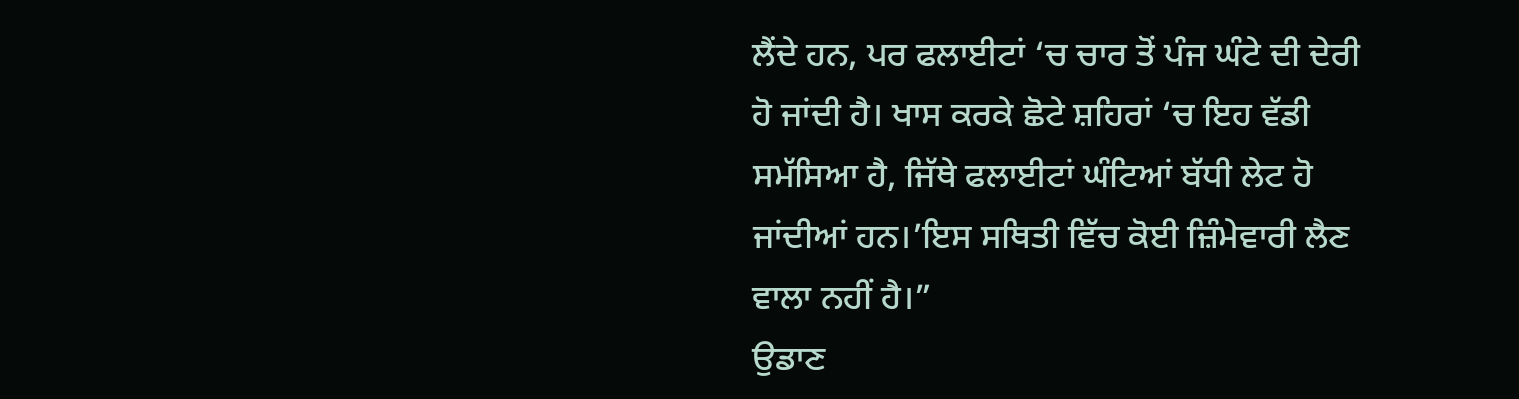ਲੈਂਦੇ ਹਨ, ਪਰ ਫਲਾਈਟਾਂ ‘ਚ ਚਾਰ ਤੋਂ ਪੰਜ ਘੰਟੇ ਦੀ ਦੇਰੀ ਹੋ ਜਾਂਦੀ ਹੈ। ਖਾਸ ਕਰਕੇ ਛੋਟੇ ਸ਼ਹਿਰਾਂ ‘ਚ ਇਹ ਵੱਡੀ ਸਮੱਸਿਆ ਹੈ, ਜਿੱਥੇ ਫਲਾਈਟਾਂ ਘੰਟਿਆਂ ਬੱਧੀ ਲੇਟ ਹੋ ਜਾਂਦੀਆਂ ਹਨ।’ਇਸ ਸਥਿਤੀ ਵਿੱਚ ਕੋਈ ਜ਼ਿੰਮੇਵਾਰੀ ਲੈਣ ਵਾਲਾ ਨਹੀਂ ਹੈ।”
ਉਡਾਣ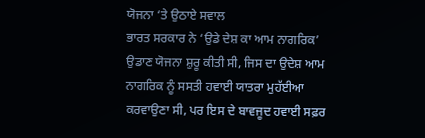ਯੋਜਨਾ ‘ਤੇ ਉਠਾਏ ਸਵਾਲ
ਭਾਰਤ ਸਰਕਾਰ ਨੇ ‘ਉਡੇ ਦੇਸ਼ ਕਾ ਆਮ ਨਾਗਰਿਕ’ ਉਡਾਣ ਯੋਜਨਾ ਸ਼ੁਰੂ ਕੀਤੀ ਸੀ, ਜਿਸ ਦਾ ਉਦੇਸ਼ ਆਮ ਨਾਗਰਿਕ ਨੂੰ ਸਸਤੀ ਹਵਾਈ ਯਾਤਰਾ ਮੁਹੱਈਆ ਕਰਵਾਉਣਾ ਸੀ, ਪਰ ਇਸ ਦੇ ਬਾਵਜੂਦ ਹਵਾਈ ਸਫ਼ਰ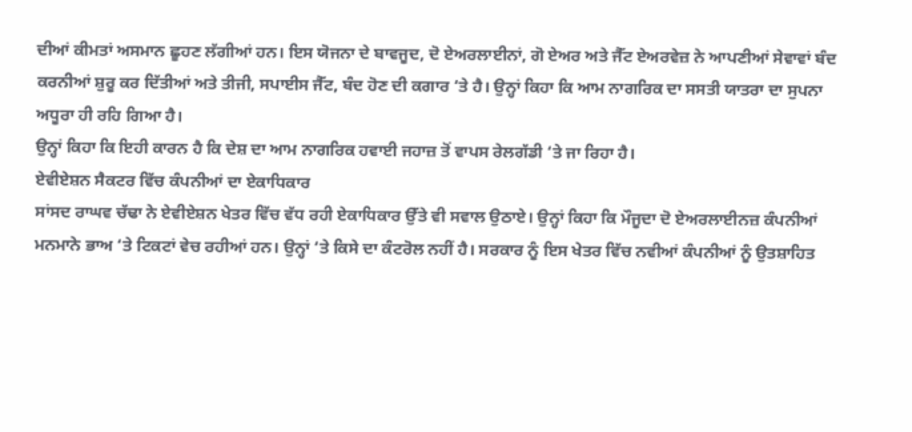ਦੀਆਂ ਕੀਮਤਾਂ ਅਸਮਾਨ ਛੂਹਣ ਲੱਗੀਆਂ ਹਨ। ਇਸ ਯੋਜਨਾ ਦੇ ਬਾਵਜੂਦ, ਦੋ ਏਅਰਲਾਈਨਾਂ, ਗੋ ਏਅਰ ਅਤੇ ਜੈੱਟ ਏਅਰਵੇਜ਼ ਨੇ ਆਪਣੀਆਂ ਸੇਵਾਵਾਂ ਬੰਦ ਕਰਨੀਆਂ ਸ਼ੁਰੂ ਕਰ ਦਿੱਤੀਆਂ ਅਤੇ ਤੀਜੀ, ਸਪਾਈਸ ਜੈੱਟ, ਬੰਦ ਹੋਣ ਦੀ ਕਗਾਰ ‘ਤੇ ਹੈ। ਉਨ੍ਹਾਂ ਕਿਹਾ ਕਿ ਆਮ ਨਾਗਰਿਕ ਦਾ ਸਸਤੀ ਯਾਤਰਾ ਦਾ ਸੁਪਨਾ ਅਧੂਰਾ ਹੀ ਰਹਿ ਗਿਆ ਹੈ।
ਉਨ੍ਹਾਂ ਕਿਹਾ ਕਿ ਇਹੀ ਕਾਰਨ ਹੈ ਕਿ ਦੇਸ਼ ਦਾ ਆਮ ਨਾਗਰਿਕ ਹਵਾਈ ਜਹਾਜ਼ ਤੋਂ ਵਾਪਸ ਰੇਲਗੱਡੀ ‘ਤੇ ਜਾ ਰਿਹਾ ਹੈ।
ਏਵੀਏਸ਼ਨ ਸੈਕਟਰ ਵਿੱਚ ਕੰਪਨੀਆਂ ਦਾ ਏਕਾਧਿਕਾਰ
ਸਾਂਸਦ ਰਾਘਵ ਚੱਢਾ ਨੇ ਏਵੀਏਸ਼ਨ ਖੇਤਰ ਵਿੱਚ ਵੱਧ ਰਹੀ ਏਕਾਧਿਕਾਰ ਉੱਤੇ ਵੀ ਸਵਾਲ ਉਠਾਏ। ਉਨ੍ਹਾਂ ਕਿਹਾ ਕਿ ਮੌਜੂਦਾ ਦੋ ਏਅਰਲਾਈਨਜ਼ ਕੰਪਨੀਆਂ ਮਨਮਾਨੇ ਭਾਅ ‘ਤੇ ਟਿਕਟਾਂ ਵੇਚ ਰਹੀਆਂ ਹਨ। ਉਨ੍ਹਾਂ ‘ਤੇ ਕਿਸੇ ਦਾ ਕੰਟਰੋਲ ਨਹੀਂ ਹੈ। ਸਰਕਾਰ ਨੂੰ ਇਸ ਖੇਤਰ ਵਿੱਚ ਨਵੀਆਂ ਕੰਪਨੀਆਂ ਨੂੰ ਉਤਸ਼ਾਹਿਤ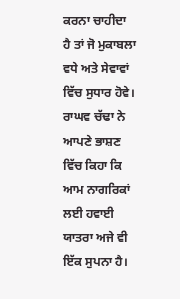ਕਰਨਾ ਚਾਹੀਦਾ ਹੈ ਤਾਂ ਜੋ ਮੁਕਾਬਲਾ ਵਧੇ ਅਤੇ ਸੇਵਾਵਾਂ ਵਿੱਚ ਸੁਧਾਰ ਹੋਵੇ।
ਰਾਘਵ ਚੱਢਾ ਨੇ ਆਪਣੇ ਭਾਸ਼ਣ ਵਿੱਚ ਕਿਹਾ ਕਿ ਆਮ ਨਾਗਰਿਕਾਂ ਲਈ ਹਵਾਈ ਯਾਤਰਾ ਅਜੇ ਵੀ ਇੱਕ ਸੁਪਨਾ ਹੈ।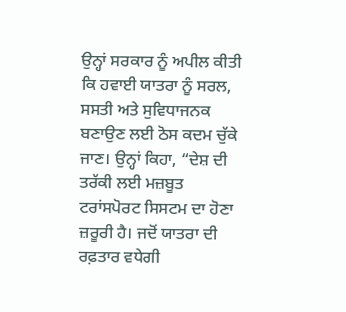ਉਨ੍ਹਾਂ ਸਰਕਾਰ ਨੂੰ ਅਪੀਲ ਕੀਤੀ ਕਿ ਹਵਾਈ ਯਾਤਰਾ ਨੂੰ ਸਰਲ, ਸਸਤੀ ਅਤੇ ਸੁਵਿਧਾਜਨਕ ਬਣਾਉਣ ਲਈ ਠੋਸ ਕਦਮ ਚੁੱਕੇ ਜਾਣ। ਉਨ੍ਹਾਂ ਕਿਹਾ, “ਦੇਸ਼ ਦੀ ਤਰੱਕੀ ਲਈ ਮਜ਼ਬੂਤ ਟਰਾਂਸਪੋਰਟ ਸਿਸਟਮ ਦਾ ਹੋਣਾ ਜ਼ਰੂਰੀ ਹੈ। ਜਦੋਂ ਯਾਤਰਾ ਦੀ ਰਫ਼ਤਾਰ ਵਧੇਗੀ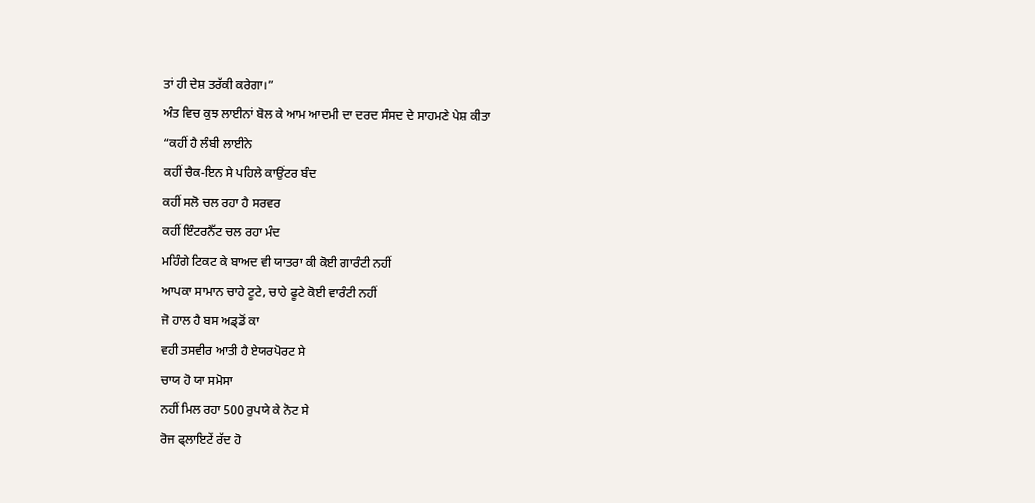ਤਾਂ ਹੀ ਦੇਸ਼ ਤਰੱਕੀ ਕਰੇਗਾ।”
ਅੰਤ ਵਿਚ ਕੁਝ ਲਾਈਨਾਂ ਬੋਲ ਕੇ ਆਮ ਆਦਮੀ ਦਾ ਦਰਦ ਸੰਸਦ ਦੇ ਸਾਹਮਣੇ ਪੇਸ਼ ਕੀਤਾ
“ਕਹੀਂ ਹੈ ਲੰਬੀ ਲਾਈਨੇ
ਕਹੀਂ ਚੈਕ-ਇਨ ਸੇ ਪਹਿਲੇ ਕਾਉਂਟਰ ਬੰਦ
ਕਹੀਂ ਸਲੋ ਚਲ ਰਹਾ ਹੈ ਸਰਵਰ
ਕਹੀਂ ਇੰਟਰਨੈੱਟ ਚਲ ਰਹਾ ਮੰਦ
ਮਹਿੰਗੇ ਟਿਕਟ ਕੇ ਬਾਅਦ ਵੀ ਯਾਤਰਾ ਕੀ ਕੋਈ ਗਾਰੰਟੀ ਨਹੀਂ
ਆਪਕਾ ਸਾਮਾਨ ਚਾਹੇ ਟੂਟੇ, ਚਾਹੇ ਫੂਟੇ ਕੋਈ ਵਾਰੰਟੀ ਨਹੀਂ
ਜੋ ਹਾਲ ਹੈ ਬਸ ਅਡ੍ਡੋਂ ਕਾ
ਵਹੀ ਤਸਵੀਰ ਆਤੀ ਹੈ ਏਯਰਪੋਰਟ ਸੇ
ਚਾਯ ਹੋ ਯਾ ਸਮੋਸਾ
ਨਹੀਂ ਮਿਲ ਰਹਾ 500 ਰੁਪਯੇ ਕੇ ਨੋਟ ਸੇ
ਰੋਜ ਫ੍ਲਾਇਟੇਂ ਰੱਦ ਹੋ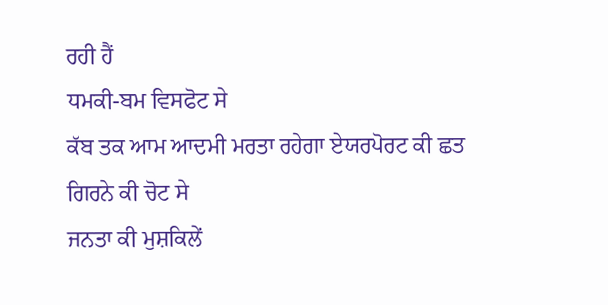ਰਹੀ ਹੈਂ
ਧਮਕੀ-ਬਮ ਵਿਸਫੋਟ ਸੇ
ਕੱਬ ਤਕ ਆਮ ਆਦਮੀ ਮਰਤਾ ਰਹੇਗਾ ਏਯਰਪੋਰਟ ਕੀ ਛਤ ਗਿਰਨੇ ਕੀ ਚੋਟ ਸੇ
ਜਨਤਾ ਕੀ ਮੁਸ਼ਕਿਲੇਂ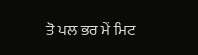ਤੋ ਪਲ ਭਰ ਮੇਂ ਮਿਟ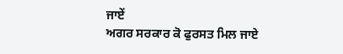ਜਾਏਂ
ਅਗਰ ਸਰਕਾਰ ਕੋ ਫੁਰਸਤ ਮਿਲ ਜਾਏ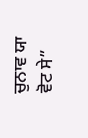ਚੁਨਾਵ ਯਾ ਵੋਟ ਸੇ”